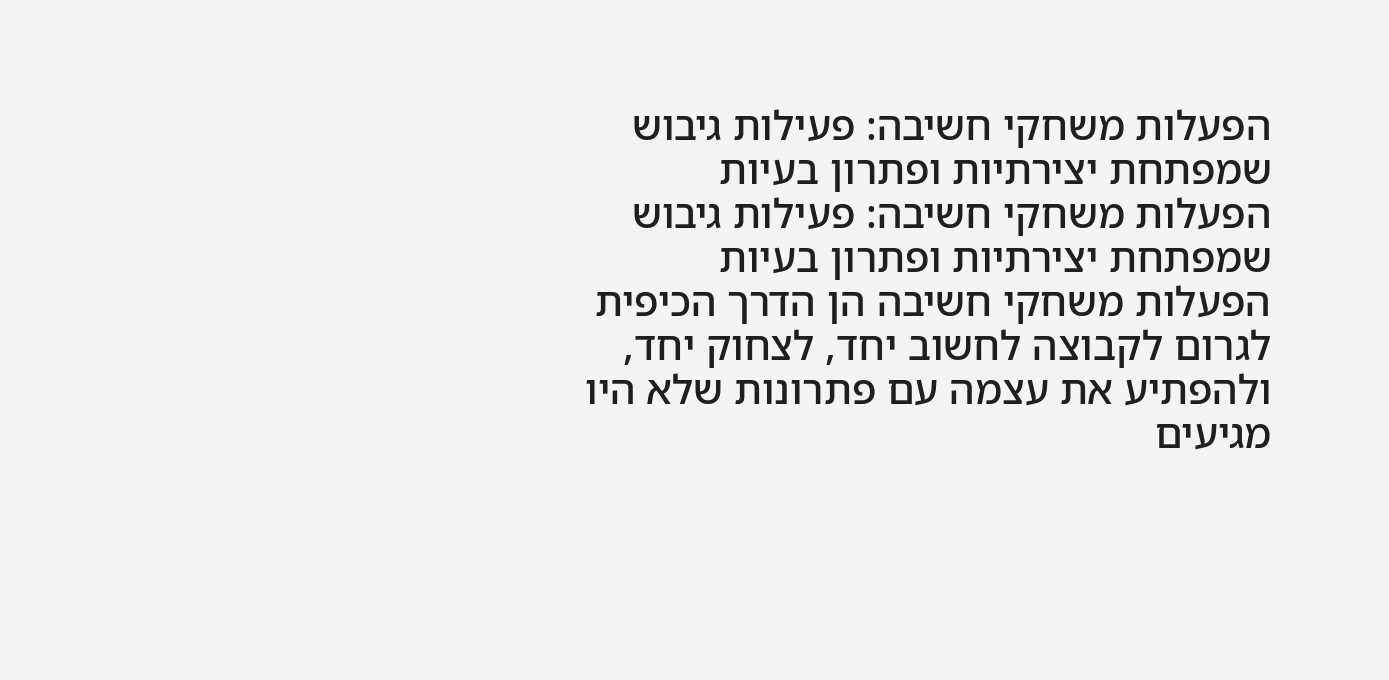הפעלות משחקי חשיבה: פעילות גיבוש שמפתחת יצירתיות ופתרון בעיות
הפעלות משחקי חשיבה: פעילות גיבוש שמפתחת יצירתיות ופתרון בעיות
הפעלות משחקי חשיבה הן הדרך הכיפית לגרום לקבוצה לחשוב יחד, לצחוק יחד, ולהפתיע את עצמה עם פתרונות שלא היו מגיעים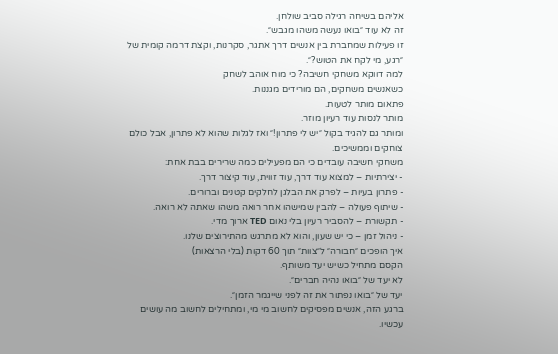אליהם בשיחה רגילה סביב שולחן.
זה לא עוד ״בואו נעשה משהו מגבש״.
זו פעילות שמחברת בין אנשים דרך אתגר, סקרנות, וקצת דרמה קומית של ״רגע, מי לקח את הטוש?״.
למה דווקא משחקי חשיבה? כי מוח אוהב לשחק
כשאנשים משחקים, הם מורידים מגננות.
פתאום מותר לטעות.
מותר לנסות עוד רעיון מוזר.
ומותר גם להגיד בקול ״יש לי פתרון!״ ואז לגלות שהוא לא פתרון, אבל כולם צוחקים וממשיכים.
משחקי חשיבה עובדים כי הם מפעילים כמה שרירים בבת אחת:
- יצירתיות – למצוא עוד דרך, עוד זווית, עוד קיצור דרך.
- פתרון בעיות – לפרק את הבלגן לחלקים קטנים וברורים.
- שיתוף פעולה – להבין שמישהו אחר רואה משהו שאתה לא רואה.
- תקשורת – להסביר רעיון בלי נאום TED ארוך מדי.
- ניהול זמן – כי יש שעון, והוא לא מתרגש מהתירוצים שלנו.
איך הופכים ״חבורה״ ל״צוות״ תוך 60 דקות (בלי הרצאות)
הקסם מתחיל כשיש יעד משותף.
לא יעד של ״בואו נהיה חברים״.
יעד של ״בואו נפתור את זה לפני שייגמר הזמן״.
ברגע הזה, אנשים מפסיקים לחשוב מי מי, ומתחילים לחשוב מה עושים עכשיו.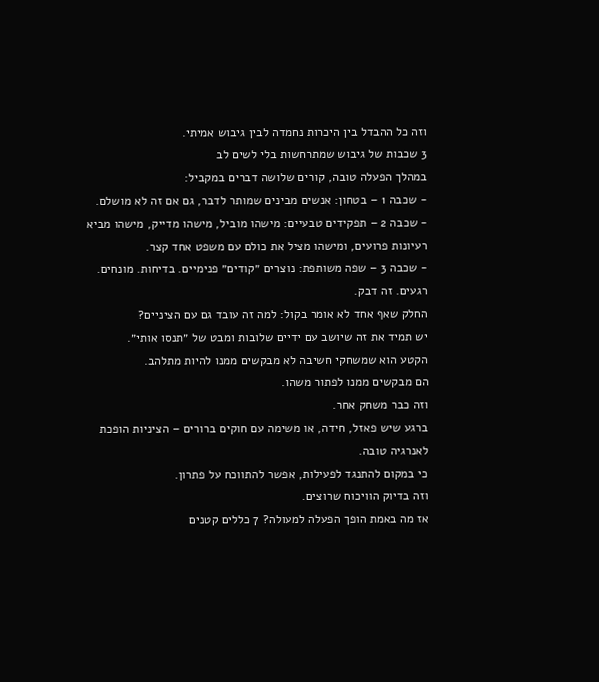וזה כל ההבדל בין היכרות נחמדה לבין גיבוש אמיתי.
3 שכבות של גיבוש שמתרחשות בלי לשים לב
במהלך הפעלה טובה, קורים שלושה דברים במקביל:
- שכבה 1 – בטחון: אנשים מבינים שמותר לדבר, גם אם זה לא מושלם.
- שכבה 2 – תפקידים טבעיים: מישהו מוביל, מישהו מדייק, מישהו מביא רעיונות פרועים, ומישהו מציל את כולם עם משפט אחד קצר.
- שכבה 3 – שפה משותפת: נוצרים ״קודים״ פנימיים. בדיחות. מונחים. רגעים. זה דבק.
החלק שאף אחד לא אומר בקול: למה זה עובד גם עם הציניים?
יש תמיד את זה שיושב עם ידיים שלובות ומבט של ״תנסו אותי״.
הקטע הוא שמשחקי חשיבה לא מבקשים ממנו להיות מתלהב.
הם מבקשים ממנו לפתור משהו.
וזה כבר משחק אחר.
ברגע שיש פאזל, חידה, או משימה עם חוקים ברורים – הציניות הופכת לאנרגיה טובה.
כי במקום להתנגד לפעילות, אפשר להתווכח על פתרון.
וזה בדיוק הוויכוח שרוצים.
אז מה באמת הופך הפעלה למעולה? 7 כללים קטנים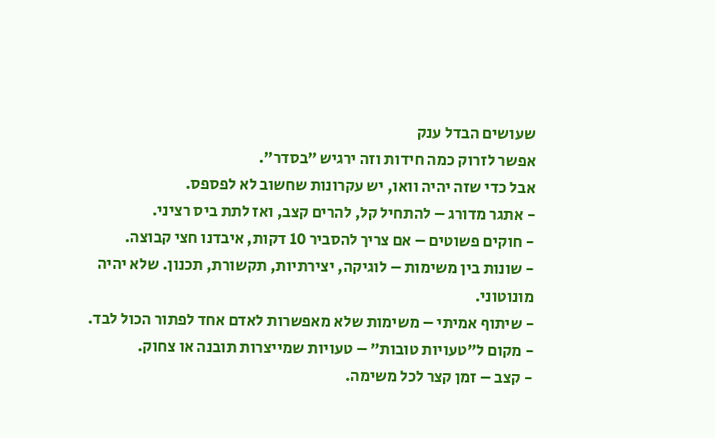שעושים הבדל ענק
אפשר לזרוק כמה חידות וזה ירגיש ״בסדר״.
אבל כדי שזה יהיה וואו, יש עקרונות שחשוב לא לפספס.
- אתגר מדורג – להתחיל קל, להרים קצב, ואז לתת ביס רציני.
- חוקים פשוטים – אם צריך להסביר 10 דקות, איבדנו חצי קבוצה.
- שונות בין משימות – לוגיקה, יצירתיות, תקשורת, תכנון. שלא יהיה מונוטוני.
- שיתוף אמיתי – משימות שלא מאפשרות לאדם אחד לפתור הכול לבד.
- מקום ל״טעויות טובות״ – טעויות שמייצרות תובנה או צחוק.
- קצב – זמן קצר לכל משימה.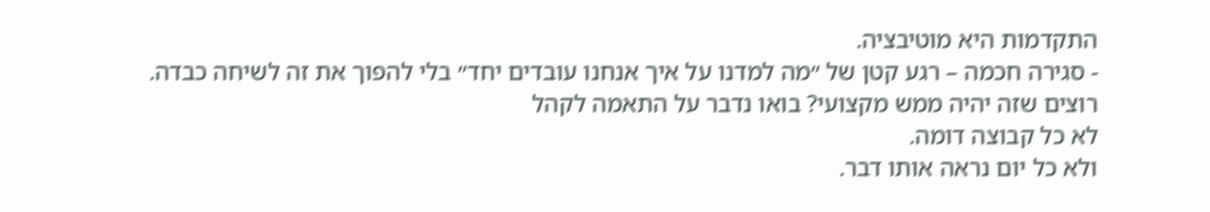התקדמות היא מוטיבציה.
- סגירה חכמה – רגע קטן של ״מה למדנו על איך אנחנו עובדים יחד״ בלי להפוך את זה לשיחה כבדה.
רוצים שזה יהיה ממש מקצועי? בואו נדבר על התאמה לקהל
לא כל קבוצה דומה.
ולא כל יום נראה אותו דבר.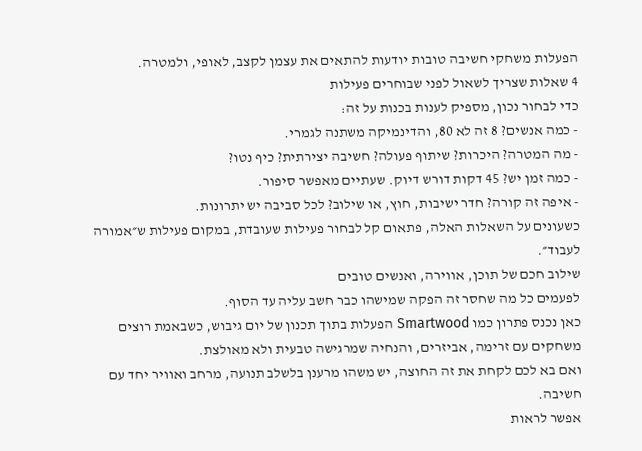הפעלות משחקי חשיבה טובות יודעות להתאים את עצמן לקצב, לאופי, ולמטרה.
4 שאלות שצריך לשאול לפני שבוחרים פעילות
כדי לבחור נכון, מספיק לענות בכנות על זה:
- כמה אנשים? 8 זה לא 80, והדינמיקה משתנה לגמרי.
- מה המטרה? היכרות? שיתוף פעולה? חשיבה יצירתית? כיף נטו?
- כמה זמן יש? 45 דקות דורש דיוק. שעתיים מאפשר סיפור.
- איפה זה קורה? חדר ישיבות, חוץ, או שילוב? לכל סביבה יש יתרונות.
כשעונים על השאלות האלה, פתאום קל לבחור פעילות שעובדת, במקום פעילות ש״אמורה לעבוד״.
שילוב חכם של תוכן, אווירה, ואנשים טובים
לפעמים כל מה שחסר זה הפקה שמישהו כבר חשב עליה עד הסוף.
כאן נכנס פתרון כמו Smartwood הפעלות בתוך תכנון של יום גיבוש, כשבאמת רוצים משחקים עם זרימה, אביזרים, והנחיה שמרגישה טבעית ולא מאולצת.
ואם בא לכם לקחת את זה החוצה, יש משהו מרענן בלשלב תנועה, מרחב ואוויר יחד עם חשיבה.
אפשר לראות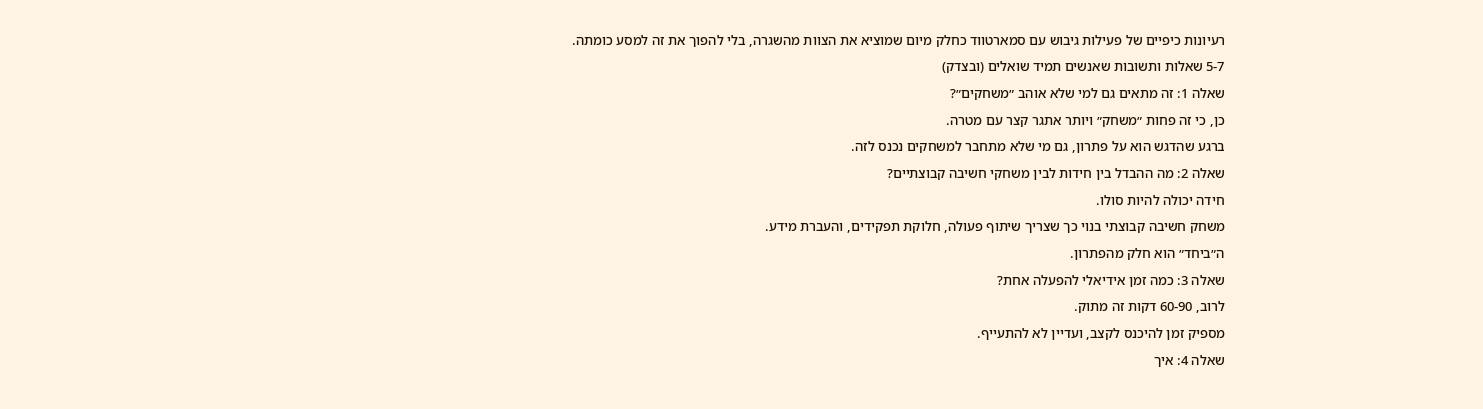רעיונות כיפיים של פעילות גיבוש עם סמארטווד כחלק מיום שמוציא את הצוות מהשגרה, בלי להפוך את זה למסע כומתה.
5-7 שאלות ותשובות שאנשים תמיד שואלים (ובצדק)
שאלה 1: זה מתאים גם למי שלא אוהב ״משחקים״?
כן, כי זה פחות ״משחק״ ויותר אתגר קצר עם מטרה.
ברגע שהדגש הוא על פתרון, גם מי שלא מתחבר למשחקים נכנס לזה.
שאלה 2: מה ההבדל בין חידות לבין משחקי חשיבה קבוצתיים?
חידה יכולה להיות סולו.
משחק חשיבה קבוצתי בנוי כך שצריך שיתוף פעולה, חלוקת תפקידים, והעברת מידע.
ה״ביחד״ הוא חלק מהפתרון.
שאלה 3: כמה זמן אידיאלי להפעלה אחת?
לרוב, 60-90 דקות זה מתוק.
מספיק זמן להיכנס לקצב, ועדיין לא להתעייף.
שאלה 4: איך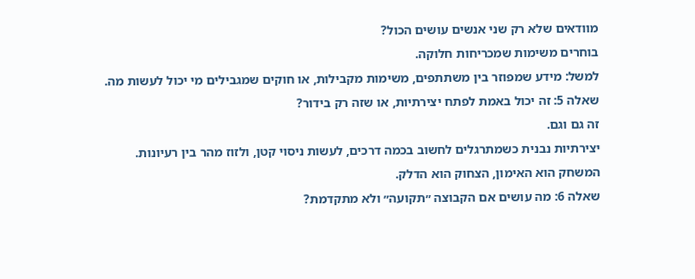מוודאים שלא רק שני אנשים עושים הכול?
בוחרים משימות שמכריחות חלוקה.
למשל: מידע שמפוזר בין משתתפים, משימות מקבילות, או חוקים שמגבילים מי יכול לעשות מה.
שאלה 5: זה יכול באמת לפתח יצירתיות, או שזה רק בידור?
זה גם וגם.
יצירתיות נבנית כשמתרגלים לחשוב בכמה דרכים, לעשות ניסוי קטן, ולזוז מהר בין רעיונות.
המשחק הוא האימון, הצחוק הוא הדלק.
שאלה 6: מה עושים אם הקבוצה ״תקועה״ ולא מתקדמת?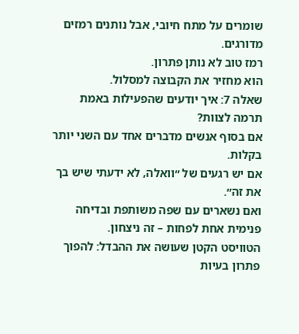שומרים על מתח חיובי, אבל נותנים רמזים מדורגים.
רמז טוב לא נותן פתרון.
הוא מחזיר את הקבוצה למסלול.
שאלה 7: איך יודעים שהפעילות באמת תרמה לצוות?
אם בסוף אנשים מדברים אחד עם השני יותר בקלות.
אם יש רגעים של ״וואלה, לא ידעתי שיש בך את זה״.
ואם נשארים עם שפה משותפת ובדיחה פנימית אחת לפחות – זה ניצחון.
הטוויסט הקטן שעושה את ההבדל: להפוך פתרון בעיות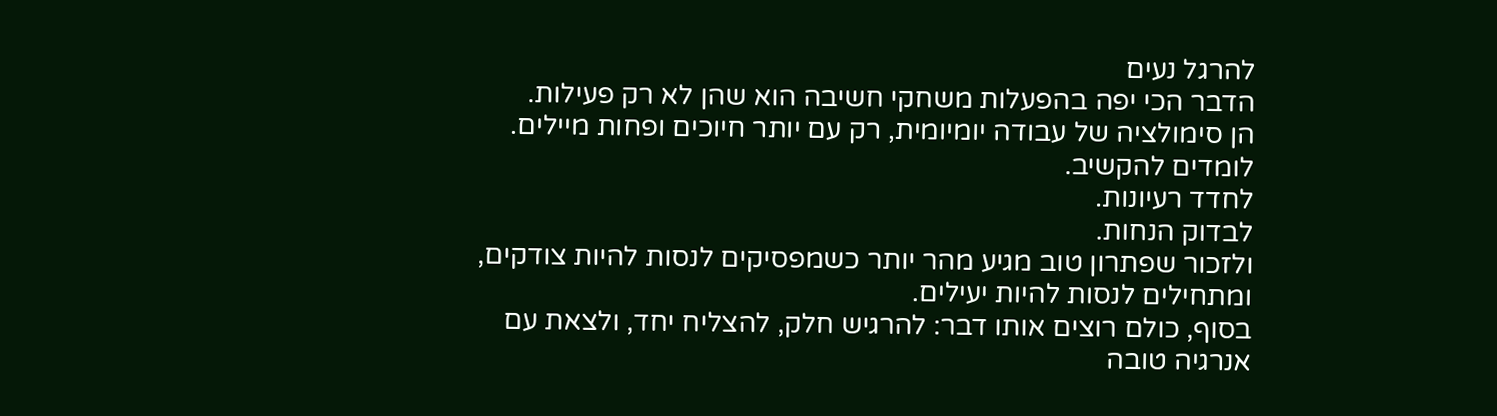להרגל נעים
הדבר הכי יפה בהפעלות משחקי חשיבה הוא שהן לא רק פעילות.
הן סימולציה של עבודה יומיומית, רק עם יותר חיוכים ופחות מיילים.
לומדים להקשיב.
לחדד רעיונות.
לבדוק הנחות.
ולזכור שפתרון טוב מגיע מהר יותר כשמפסיקים לנסות להיות צודקים, ומתחילים לנסות להיות יעילים.
בסוף, כולם רוצים אותו דבר: להרגיש חלק, להצליח יחד, ולצאת עם אנרגיה טובה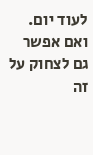לעוד יום.
ואם אפשר גם לצחוק על זה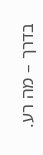בדרך – מה רע.